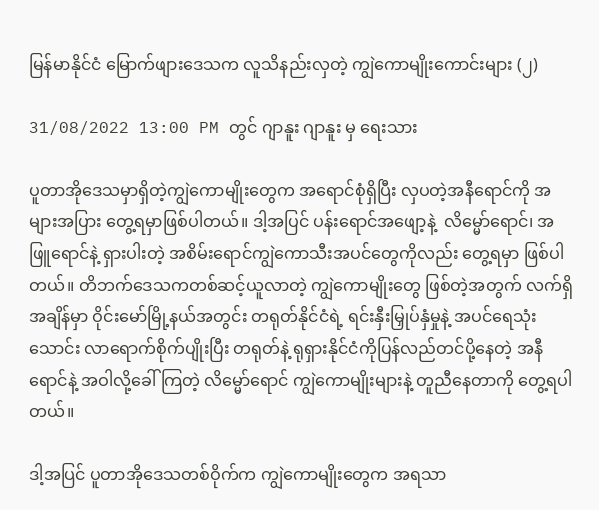မြန်မာနိုင်ငံ မြောက်ဖျားဒေသက လူသိနည်းလှတဲ့ ကျွဲကောမျိုးကောင်းများ (၂)

31/08/2022 13:00 PM တွင် ဂျာနူး ဂျာနူး မှ ရေးသား

ပူတာအိုဒေသမှာရှိတဲ့ကျွဲကောမျိုးတွေက အရောင်စုံရှိပြီး လှပတဲ့အနီရောင်ကို အများအပြား တွေ့ရမှာဖြစ်ပါတယ်။ ဒါ့အပြင် ပန်းရောင်အဖျော့နဲ့  လိမ္မော်ရောင်၊ အဖြူရောင်နဲ့ ရှားပါးတဲ့ အစိမ်းရောင်ကျွဲကောသီးအပင်တွေကိုလည်း တွေ့ရမှာ ဖြစ်ပါတယ်။ တိဘက်ဒေသကတစ်ဆင့်ယူလာတဲ့ ကျွဲကောမျိုးတွေ ဖြစ်တဲ့အတွက် လက်ရှိအချိန်မှာ ဝိုင်းမော်မြို့နယ်အတွင်း တရုတ်နိုင်ငံရဲ့ ရင်းနှီးမြှုပ်နှံမှုနဲ့ အပင်ရေသုံးသောင်း လာရောက်စိုက်ပျိုးပြီး တရုတ်နဲ့ ရုရှားနိုင်ငံကိုပြန်လည်တင်ပို့နေတဲ့ အနီရောင်နဲ့ အဝါလို့ခေါ်ကြတဲ့ လိမ္မော်ရောင် ကျွဲကောမျိုးများနဲ့ တူညီနေတာကို တွေ့ရပါတယ်။

ဒါ့အပြင် ပူတာအိုဒေသတစ်ဝိုက်က ကျွဲကောမျိုးတွေက အရသာ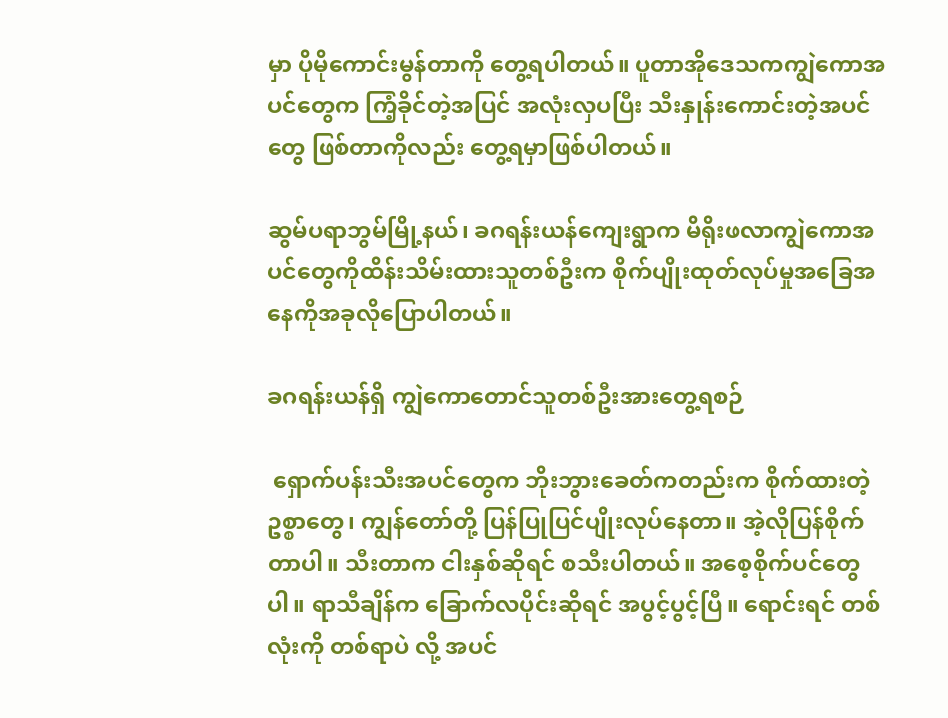မှာ ပိုမိုကောင်းမွန်တာကို တွေ့ရပါတယ်။ ပူတာအိုဒေသကကျွဲကောအပင်တွေက ကြံ့ခိုင်တဲ့အပြင် အလုံးလှပပြီး သီးနှုန်းကောင်းတဲ့အပင်တွေ ဖြစ်တာကိုလည်း တွေ့ရမှာဖြစ်ပါတယ်။

ဆွမ်ပရာဘွမ်မြို့နယ်၊ ခဂရန်းယန်ကျေးရွာက မိရိုးဖလာကျွဲကောအပင်တွေကိုထိန်းသိမ်းထားသူတစ်ဦးက စိုက်ပျိုးထုတ်လုပ်မှုအခြေအနေကိုအခုလိုပြောပါတယ်။

ခဂရန်းယန်ရှိ ကျွဲကောတောင်သူတစ်ဦးအားတွေ့ရစဉ်

 ရှောက်ပန်းသီးအပင်တွေက ဘိုးဘွားခေတ်ကတည်းက စိုက်ထားတဲ့ ဥစ္စာတွေ၊ ကျွန်တော်တို့ ပြန်ပြုပြင်ပျိုးလုပ်နေတာ။ အဲ့လိုပြန်စိုက်တာပါ။ သီးတာက ငါးနှစ်ဆိုရင် စသီးပါတယ်။ အစေ့စိုက်ပင်တွေပါ။ ရာသီချိန်က ခြောက်လပိုင်းဆိုရင် အပွင့်ပွင့်ပြီ။ ရောင်းရင် တစ်လုံးကို တစ်ရာပဲ လို့ အပင်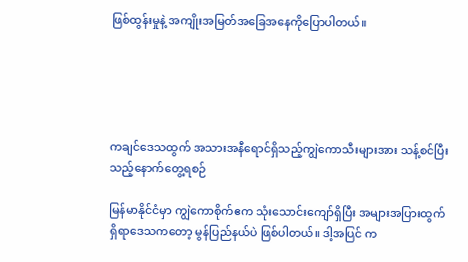ဖြစ်ထွန်းမှုနဲ့ အကျိုးအမြတ်အခြေအနေကိုပြောပါတယ်။





ကချင်ဒေသထွက် အသားအနီရောင်ရှိသည့်ကျွဲကောသီးများအား သန့်စင်ပြီးသည့်နောက်တွေ့ရစဉ်

မြန်မာနိုင်ငံမှာ ကျွဲကောစိုက်ဧက သုံးသောင်းကျော်ရှိပြီး အများအပြားထွက်ရှိရာဒေသကတော့ မွန်ပြည်နယ်ပဲ ဖြစ်ပါတယ်။ ဒါ့အပြင် က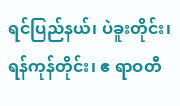ရင်ပြည်နယ်၊ ပဲခူးတိုင်း၊ ရန်ကုန်တိုင်း၊ ဧ ရာဝတီ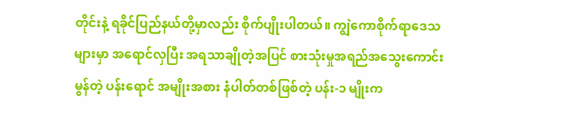တိုင်းနဲ့ ရခိုင်ပြည်နယ်တို့မှာလည်း စိုက်ပျိုးပါတယ်။ ကျွဲကောစိုက်ရာဒေသများမှာ အရောင်လှပြီး အရသာချိုတဲ့အပြင် စားသုံးမှုအရည်အသွေးကောင်းမွန်တဲ့ ပန်းရောင် အမျိုးအစား နံပါတ်တစ်ဖြစ်တဲ့ ပန်း-၁ မျိုးက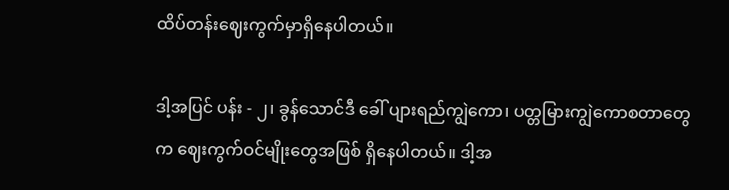ထိပ်တန်းဈေးကွက်မှာရှိနေပါတယ်။

ဒါ့အပြင် ပန်း - ၂၊ ခွန်သောင်ဒီ ခေါ် ပျားရည်ကျွဲကော၊ ပတ္တမြားကျွဲကောစတာတွေက ဈေးကွက်ဝင်မျိုးတွေအဖြစ် ရှိနေပါတယ်။ ဒါ့အ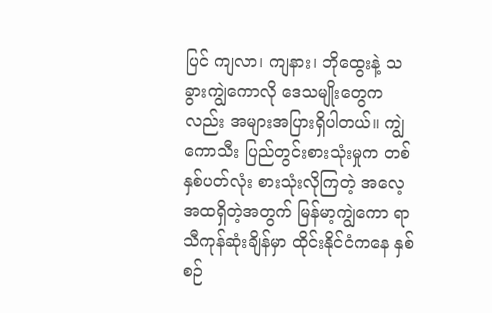ပြင် ကျလာ၊ ကျနား၊ ဘိုထွေးနဲ့ သခွားကျွဲကောလို ဒေသမျိုးတွေကလည်း အများအပြားရှိပါတယ်။ ကျွဲကောသီး ပြည်တွင်းစားသုံးမှုက တစ်နှစ်ပတ်လုံး စားသုံးလိုကြတဲ့ အလေ့အထရှိတဲ့အတွက် မြန်မာ့ကျွဲကော ရာသီကုန်ဆုံးချိန်မှာ ထိုင်းနိုင်ငံကနေ နှစ်စဉ်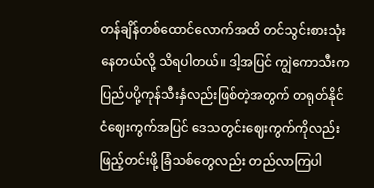တန်ချိန်တစ်ထောင်လောက်အထိ တင်သွင်းစားသုံးနေတယ်လို့ သိရပါတယ်။ ဒါ့အပြင် ကျွဲကောသီးက ပြည်ပပို့ကုန်သီးနှံလည်းဖြစ်တဲ့အတွက် တရုတ်နိုင်ငံဈေးကွက်အပြင် ဒေသတွင်းဈေးကွက်ကိုလည်း ဖြည့်တင်းဖို့ ခြံသစ်တွေလည်း တည်လာကြပါ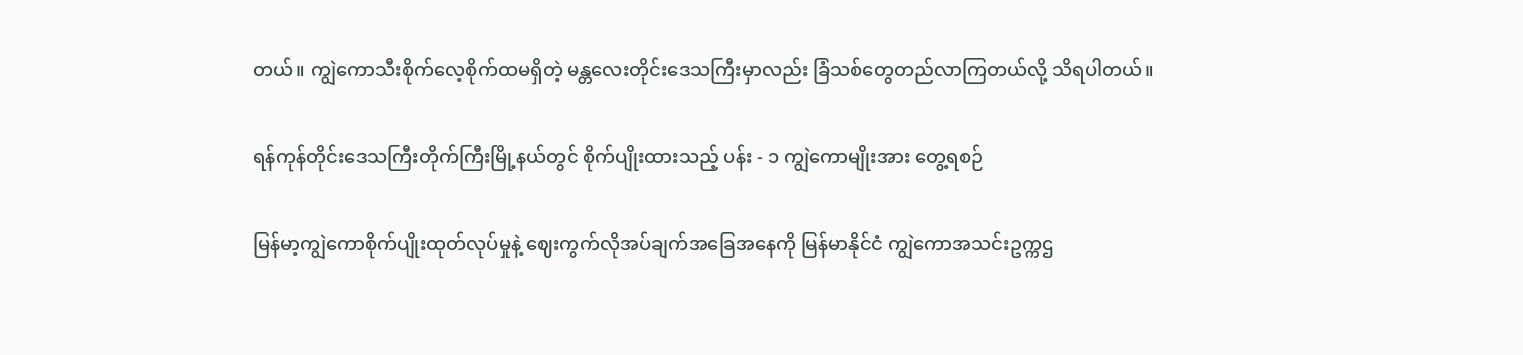တယ်။ ကျွဲကောသီးစိုက်လေ့စိုက်ထမရှိတဲ့ မန္တလေးတိုင်းဒေသကြီးမှာလည်း ခြံသစ်တွေတည်လာကြတယ်လို့ သိရပါတယ်။

ရန်ကုန်တိုင်းဒေသကြီးတိုက်ကြီးမြို့နယ်တွင် စိုက်ပျိုးထားသည့် ပန်း - ၁ ကျွဲကောမျိုးအား တွေ့ရစဉ်

မြန်မာ့ကျွဲကောစိုက်ပျိုးထုတ်လုပ်မှုနဲ့ ဈေးကွက်လိုအပ်ချက်အခြေအနေကို မြန်မာနိုင်ငံ ကျွဲကောအသင်းဥက္ကဌ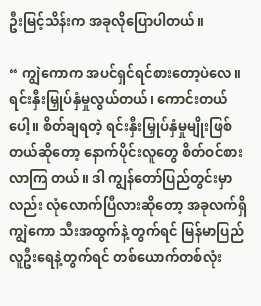ဦးမြင့်သိန်းက အခုလိုပြောပါတယ်။

“ ကျွဲကောက အပင်ရှင်ရင်စားတော့ပဲလေ။  ရင်းနှီးမြှုပ်နှံမှုလွယ်တယ်၊ ကောင်းတယ်ပေါ့။ စိတ်ချရတဲ့ ရင်းနှီးမြှုပ်နှံမှုမျိုးဖြစ်တယ်ဆိုတော့ နောက်ပိုင်းလူတွေ စိတ်ဝင်စားလာကြ တယ်။ ဒါ ကျွန်တော်ပြည်တွင်းမှာလည်း လုံလောက်ပြီလားဆိုတော့ အခုလက်ရှိ ကျွဲကော သီးအထွက်နဲ့ တွက်ရင် မြန်မာပြည်လူဦးရေနဲ့တွက်ရင် တစ်ယောက်တစ်လုံး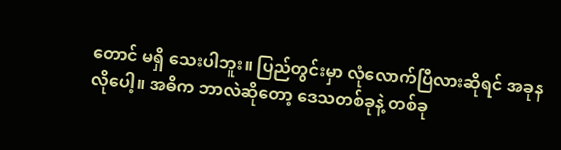တောင် မရှိ သေးပါဘူး။ ပြည်တွင်းမှာ လုံလောက်ပြီလားဆိုရင် အခုနလိုပေါ့။ အဓိက ဘာလဲဆိုတော့ ဒေသတစ်ခုနဲ့ တစ်ခု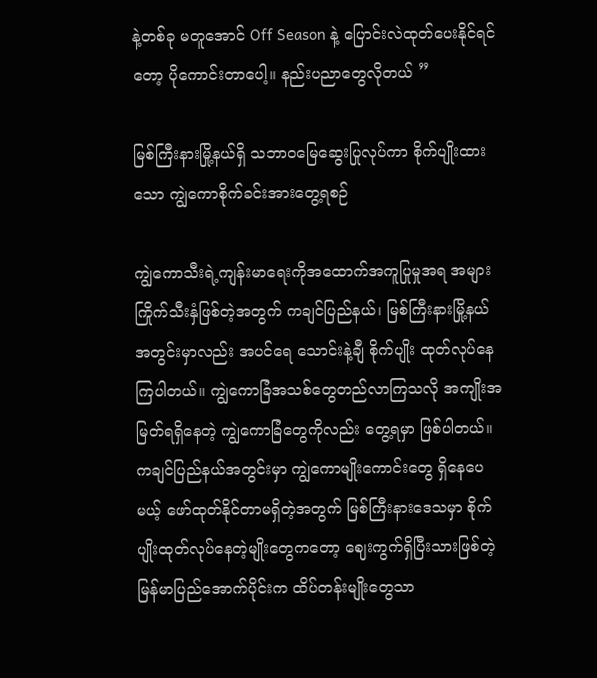နဲ့တစ်ခု မတူအောင် Off Season နဲ့ ပြောင်းလဲထုတ်ပေးနိုင်ရင်တော့ ပိုကောင်းတာပေါ့။ နည်းပညာတွေလိုတယ် ”

မြစ်ကြီးနားမြို့နယ်ရှိ သဘာဝမြေဆွေးပြုလုပ်ကာ စိုက်ပျိုးထားသော ကျွဲကောစိုက်ခင်းအားတွေ့ရစဉ်

ကျွဲကောသီးရဲ့ကျန်းမာရေးကိုအထောက်အကူပြုမှုအရ အများကြိုက်သီးနှံဖြစ်တဲ့အတွက် ကချင်ပြည်နယ်၊ မြစ်ကြီးနားမြို့နယ်အတွင်းမှာလည်း အပင်ရေ သောင်းနဲ့ချီ စိုက်ပျိုး ထုတ်လုပ်နေကြပါတယ်။ ကျွဲကောခြံအသစ်တွေတည်လာကြသလို အကျိုးအမြတ်ရရှိနေတဲ့ ကျွဲကောခြံတွေကိုလည်း တွေ့ရမှာ ဖြစ်ပါတယ်။ ကချင်ပြည်နယ်အတွင်းမှာ ကျွဲကောမျိုးကောင်းတွေ ရှိနေပေမယ့် ဖော်ထုတ်နိုင်တာမရှိတဲ့အတွက် မြစ်ကြီးနားဒေသမှာ စိုက်ပျိုးထုတ်လုပ်နေတဲ့မျိုးတွေကတော့ ဈေးကွက်ရှိပြီးသားဖြစ်တဲ့ မြန်မာပြည်အောက်ပိုင်းက ထိပ်တန်းမျိုးတွေသာ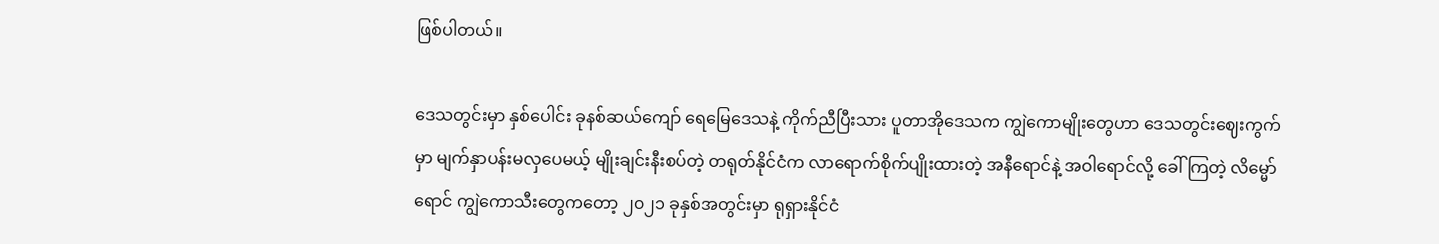ဖြစ်ပါတယ်။

ဒေသတွင်းမှာ နှစ်ပေါင်း ခုနစ်ဆယ်ကျော် ရေမြေဒေသနဲ့ ကိုက်ညီပြီးသား ပူတာအိုဒေသက ကျွဲကောမျိုးတွေဟာ ဒေသတွင်းဈေးကွက်မှာ မျက်နှာပန်းမလှပေမယ့် မျိုးချင်းနီးစပ်တဲ့ တရုတ်နိုင်ငံက လာရောက်စိုက်ပျိုးထားတဲ့ အနီရောင်နဲ့ အဝါရောင်လို့ ခေါ်ကြတဲ့ လိမ္မော်ရောင် ကျွဲကောသီးတွေကတော့ ၂၀၂၁ ခုနှစ်အတွင်းမှာ ရုရှားနိုင်ငံ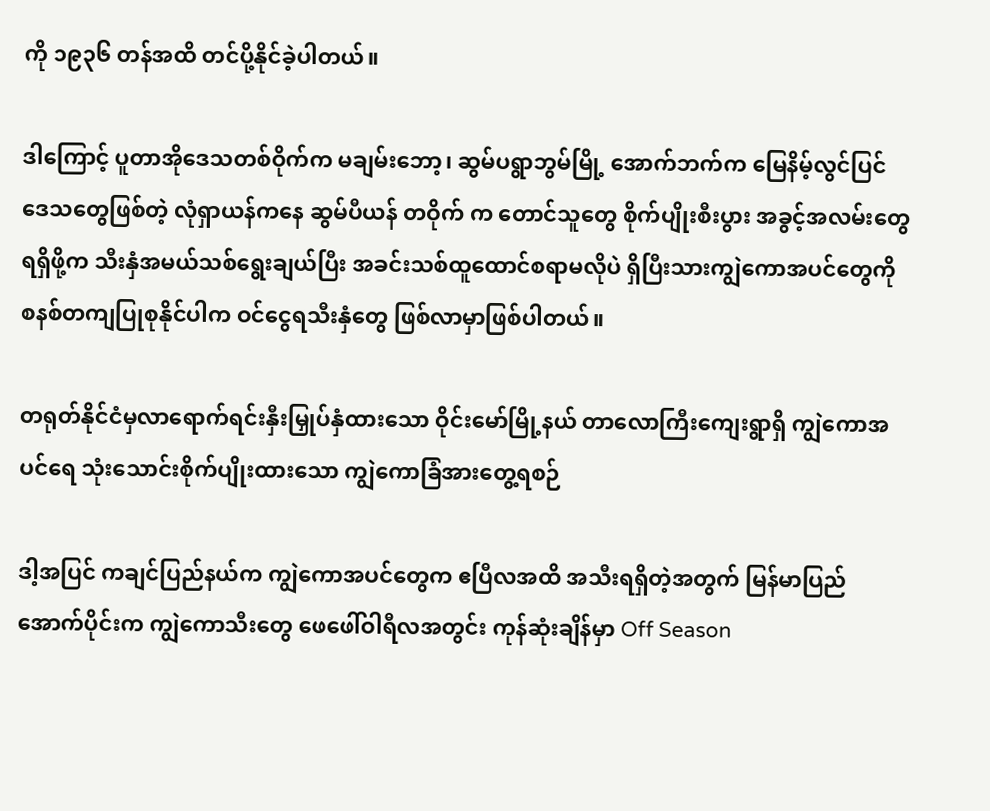ကို ၁၉၃၆ တန်အထိ တင်ပို့နိုင်ခဲ့ပါတယ်။

ဒါကြောင့် ပူတာအိုဒေသတစ်ဝိုက်က မချမ်းဘော့၊ ဆွမ်ပရွာဘွမ်မြို့ အောက်ဘက်က မြေနိမ့်လွင်ပြင်ဒေသတွေဖြစ်တဲ့ လုံရှာယန်ကနေ ဆွမ်ပီယန် တဝိုက် က တောင်သူတွေ စိုက်ပျိုးစီးပွား အခွင့်အလမ်းတွေ ရရှိဖို့က သီးနှံအမယ်သစ်ရွေးချယ်ပြီး အခင်းသစ်ထူထောင်စရာမလိုပဲ ရှိပြီးသားကျွဲကောအပင်တွေကို စနစ်တကျပြုစုနိုင်ပါက ဝင်ငွေရသီးနှံတွေ ဖြစ်လာမှာဖြစ်ပါတယ်။

တရုတ်နိုင်ငံမှလာရောက်ရင်းနှီးမြှုပ်နှံထားသော ဝိုင်းမော်မြို့နယ် တာလောကြီးကျေးရွာရှိ ကျွဲကောအပင်ရေ သုံးသောင်းစိုက်ပျိုးထားသော ကျွဲကောခြံအားတွေ့ရစဉ်

ဒါ့အပြင် ကချင်ပြည်နယ်က ကျွဲကောအပင်တွေက ဧပြီလအထိ အသီးရရှိတဲ့အတွက် မြန်မာပြည်အောက်ပိုင်းက ကျွဲကောသီးတွေ ဖေဖေါ်ဝါရီလအတွင်း ကုန်ဆုံးချိန်မှာ Off Season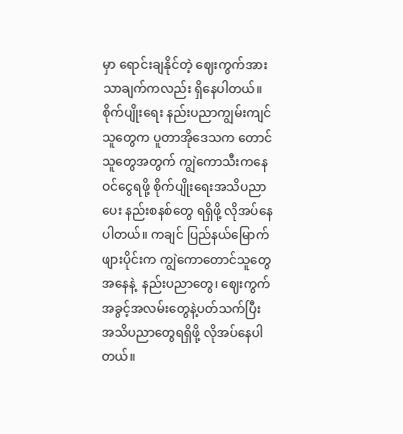မှာ ရောင်းချနိုင်တဲ့ ဈေးကွက်အားသာချက်ကလည်း ရှိနေပါတယ်။ စိုက်ပျိုးရေး နည်းပညာကျွမ်းကျင်သူတွေက ပူတာအိုဒေသက တောင်သူတွေအတွက် ကျွဲကောသီးကနေ ဝင်ငွေရဖို့ စိုက်ပျိုးရေးအသိပညာပေး နည်းစနစ်တွေ ရရှိဖို့ လိုအပ်နေပါတယ်။ ကချင် ပြည်နယ်မြောက်ဖျားပိုင်းက ကျွဲကောတောင်သူတွေအနေနဲ့  နည်းပညာတွေ၊ ဈေးကွက် အခွင့်အလမ်းတွေနဲ့ပတ်သက်ပြီး အသိပညာတွေရရှိဖို့ လိုအပ်နေပါတယ်။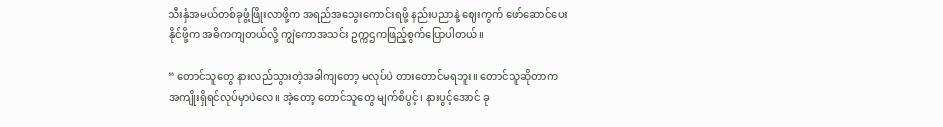သီးနှံအမယ်တစ်ခုဖွံ့ဖြိုးလာဖို့က အရည်အသွေးကောင်းရဖို့ နည်းပညာနဲ့ ဈေးကွက် ဖော်ဆောင်ပေးနိုင်ဖို့က အဓိကကျတယ်လို့ ကျွဲကောအသင်း ဥက္ကဌကဖြည့်စွက်ပြောပါတယ်။

“ တောင်သူတွေ နားလည်သွားတဲ့အခါကျတော့ မလုပ်ပဲ တားတောင်မရဘူး။ တောင်သူဆိုတာက အကျိုးရှိရင်လုပ်မှာပဲလေ။ အဲ့တော့ တောင်သူတွေ မျက်စိပွင့်၊ နားပွင့်အောင် ခု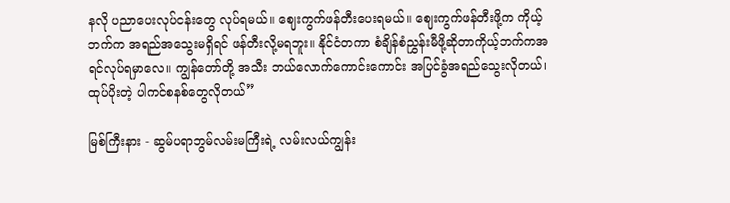နလို ပညာပေးလုပ်ငန်းတွေ လုပ်ရမယ်။ ဈေးကွက်ဖန်တီးပေးရမယ်။ ဈေးကွက်ဖန်တီးဖို့က ကိုယ့်ဘက်က အရည်အသွေးမရှိရင် ဖန်တီးလို့မရဘူး။ နိုင်ငံတကာ စံချိန်စံညွှန်းမီဖို့ဆိုတာကိုယ့်ဘက်ကအရင်လုပ်ရမှာလေ။ ကျွန်တော်တို့ အသီး ဘယ်လောက်ကောင်းကောင်း အပြင်ခွံအရည်သွေးလိုတယ်၊ ထုပ်ပိုးတဲ့ ပါကင်စနစ်တွေလိုတယ်”

မြစ်ကြီးနား - ဆွမ်ပရာဘွမ်လမ်းမကြီးရဲ့ လမ်းလယ်ကျွန်း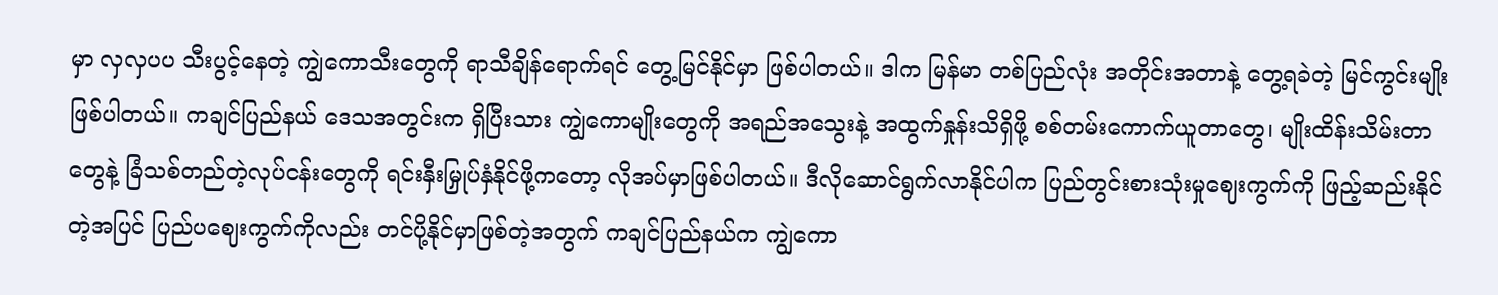မှာ လှလှပပ သီးပွင့်နေတဲ့ ကျွဲကောသီးတွေကို ရာသီချိန်ရောက်ရင် တွေ့မြင်နိုင်မှာ ဖြစ်ပါတယ်။ ဒါက မြန်မာ တစ်ပြည်လုံး အတိုင်းအတာနဲ့ တွေ့ရခဲတဲ့ မြင်ကွင်းမျိုး ဖြစ်ပါတယ်။ ကချင်ပြည်နယ် ဒေသအတွင်းက ရှိပြီးသား ကျွဲကောမျိုးတွေကို အရည်အသွေးနဲ့ အထွက်နှုန်းသိရှိဖို့ စစ်တမ်းကောက်ယူတာတွေ၊ မျိုးထိန်းသိမ်းတာတွေနဲ့ ခြံသစ်တည်တဲ့လုပ်ငန်းတွေကို ရင်းနှီးမြှုပ်နှံနိုင်ဖို့ကတော့ လိုအပ်မှာဖြစ်ပါတယ်။ ဒီလိုဆောင်ရွက်လာနိုင်ပါက ပြည်တွင်းစားသုံးမှုဈေးကွက်ကို ဖြည့်ဆည်းနိုင်တဲ့အပြင် ပြည်ပဈေးကွက်ကိုလည်း တင်ပို့နိုင်မှာဖြစ်တဲ့အတွက် ကချင်ပြည်နယ်က ကျွဲကော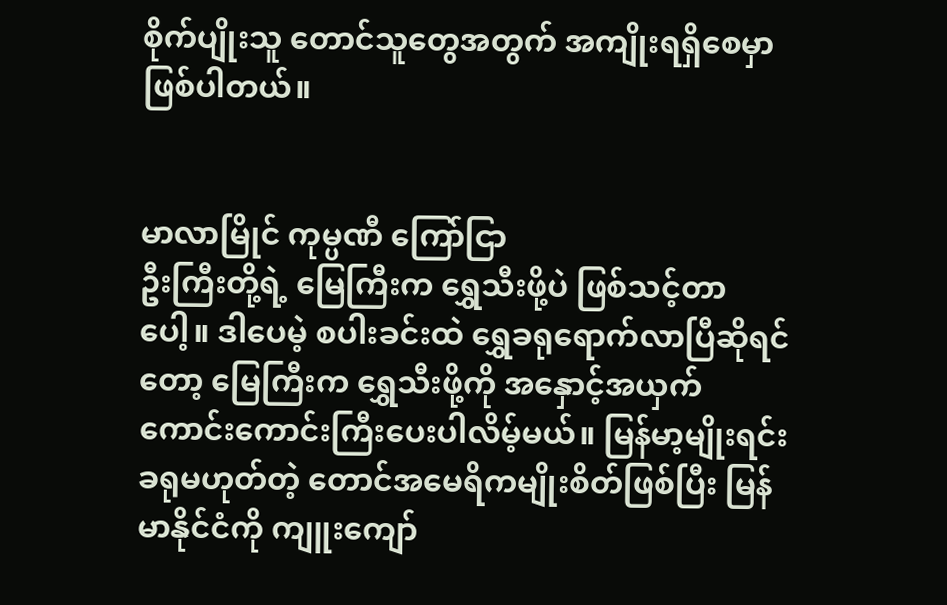စိုက်ပျိုးသူ တောင်သူတွေအတွက် အကျိုးရရှိစေမှာ ဖြစ်ပါတယ်။


မာလာမြိုင် ကုမ္ပဏီ ကြော်ငြာ
ဦးကြီးတို့ရဲ့ မြေကြီးက ရွှေသီးဖို့ပဲ ဖြစ်သင့်တာပေါ့။ ဒါပေမဲ့ စပါးခင်းထဲ ရွှေခရုရောက်လာပြီဆိုရင်တော့ မြေကြီးက ရွှေသီးဖို့ကို အနှောင့်အယှက် ကောင်းကောင်းကြီးပေးပါလိမ့်မယ်။ မြန်မာ့မျိုးရင်းခရုမဟုတ်တဲ့ တောင်အမေရိကမျိုးစိတ်ဖြစ်ပြီး မြန်မာနိုင်ငံကို ကျူးကျော်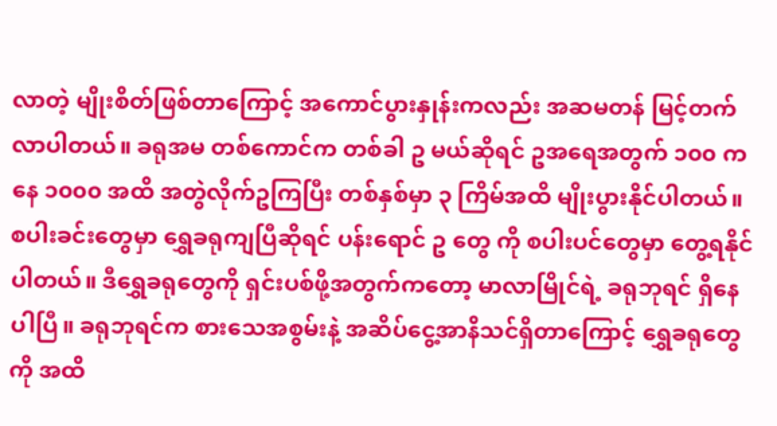လာတဲ့ မျိုးစိတ်ဖြစ်တာကြောင့် အကောင်ပွားနှုန်းကလည်း အဆမတန် မြင့်တက်လာပါတယ်။ ခရုအမ တစ်ကောင်က တစ်ခါ ဥ မယ်ဆိုရင် ဥအရေအတွက် ၁၀၀ ကနေ ၁၀၀၀ အထိ အတွဲလိုက်ဥကြပြီး တစ်နှစ်မှာ ၃ ကြိမ်အထိ မျိုးပွားနိုင်ပါတယ်။ စပါးခင်းတွေမှာ ရွှေခရုကျပြီဆိုရင် ပန်းရောင် ဥ တွေ ကို စပါးပင်တွေမှာ တွေ့ရနိုင်ပါတယ်။ ဒီရွှေခရုတွေကို ရှင်းပစ်ဖို့အတွက်ကတော့ မာလာမြိုင်ရဲ့ ခရုဘုရင် ရှိနေပါပြီ။ ခရုဘုရင်က စားသေအစွမ်းနဲ့ အဆိပ်ငွေ့အာနိသင်ရှိတာကြောင့် ရွှေခရုတွေကို အထိ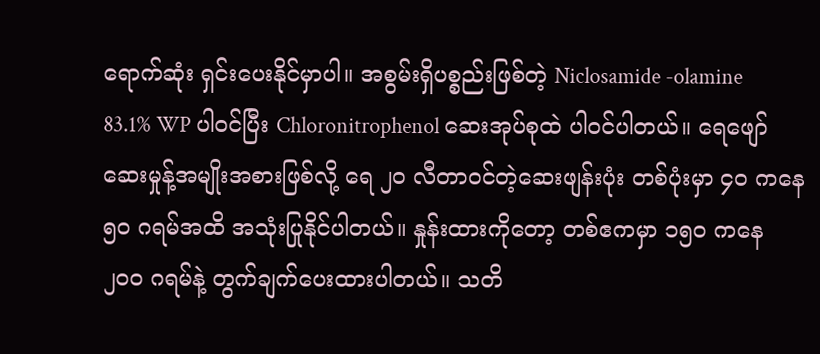ရောက်ဆုံး ရှင်းပေးနိုင်မှာပါ။ အစွမ်းရှိပစ္စည်းဖြစ်တဲ့ Niclosamide -olamine 83.1% WP ပါဝင်ပြီး Chloronitrophenol ဆေးအုပ်စုထဲ ပါဝင်ပါတယ်။ ရေဖျော်ဆေးမှုန့်အမျိုးအစားဖြစ်လို့ ရေ ၂၀ လီတာဝင်တဲ့ဆေးဖျန်းပုံး တစ်ပုံးမှာ ၄၀ ကနေ ၅၀ ဂရမ်အထိ အသုံးပြုနိုင်ပါတယ်။ နှုန်းထားကိုတော့ တစ်ဧကမှာ ၁၅၀ ကနေ ၂၀၀ ဂရမ်နဲ့ တွက်ချက်ပေးထားပါတယ်။ သတိ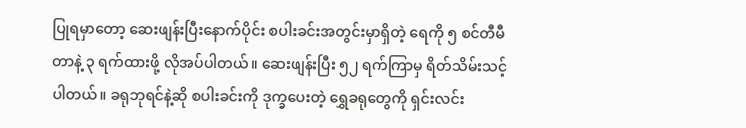ပြုရမှာတော့ ဆေးဖျန်းပြီးနောက်ပိုင်း စပါးခင်းအတွင်းမှာရှိတဲ့ ရေကို ၅ စင်တီမီတာနဲ့ ၃ ရက်ထားဖို့ လိုအပ်ပါတယ်။ ဆေးဖျန်းပြီး ၅၂ ရက်ကြာမှ ရိတ်သိမ်းသင့်ပါတယ်။ ခရုဘုရင်နဲ့ဆို စပါးခင်းကို ဒုက္ခပေးတဲ့ ရွှေခရုတွေကို ရှင်းလင်း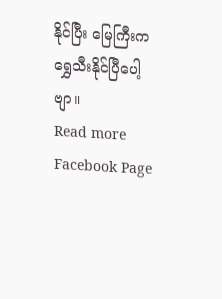နိုင်ပြီး မြေကြီးက ရွှေသီးနိုင်ပြီပေါ့ဗျာ။
Read more Facebook Page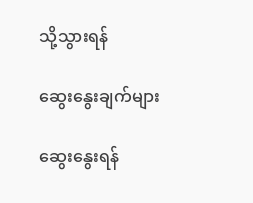သို့သွားရန်

ဆွေးနွေးချက်များ

ဆွေးနွေးရန်